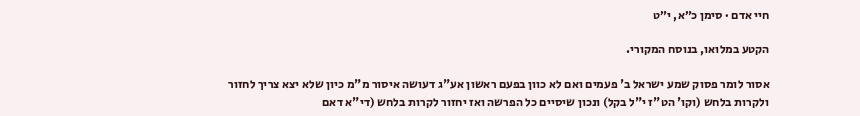חיי אדם · סימן כ״א, י״ט

הקטע במלואו, בנוסח המקורי.

אסור לומר פסוק שמע ישראל ב' פעמים ואם לא כוון בפעם ראשון אע"ג דעושה איסור מ"מ כיון שלא יצא צריך לחזור ולקרות בלחש (וקו' הט"ז י"ל בקל) ונכון שיסיים כל הפרשה ואז יחזור לקרות בלחש (די"א דאם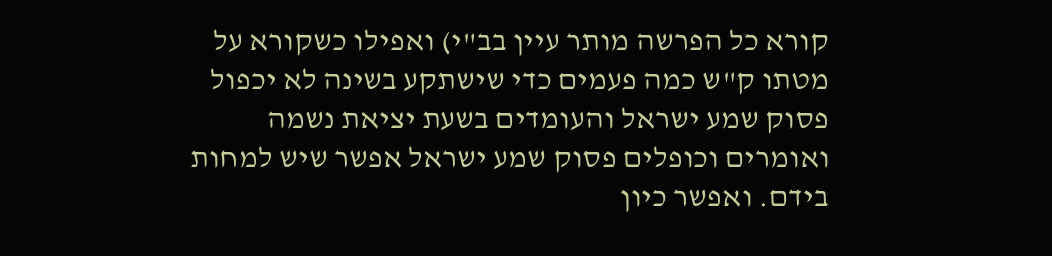קורא כל הפרשה מותר עיין בב"י) ואפילו כשקורא על מטתו ק"ש כמה פעמים כדי שישתקע בשינה לא יכפול פסוק שמע ישראל והעומדים בשעת יציאת נשמה ואומרים וכופלים פסוק שמע ישראל אפשר שיש למחות בידם. ואפשר כיון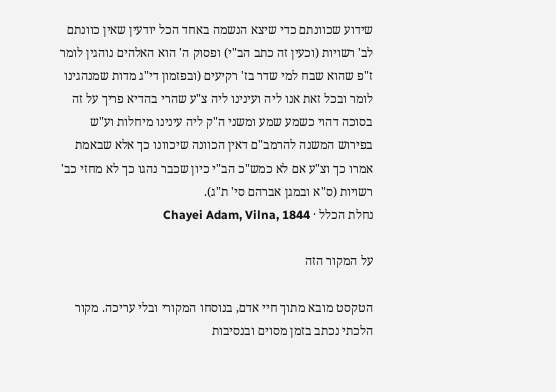שידוע שכוונתם כדי שיצא הנשמה באחד הכל יודעין שאין כוונתם לב' רשויות (וכעין זה כתב הב"י) ופסוק ה' הוא האלהים נוהגין לומר ז"פ שהוא שבח למי שדר בז' רקיעים (ובפזמון די"ג מדות שמנהגינו לומר ובכל זאת אנו ליה ועינינו ליה צ"ע שהרי בהדיא פריך על זה בסוכה דהוי כשמע שמע ומשני ה"ק ליה עינינו מיחלות וע"ש בפירוש המשנה להרמב"ם דאין הכוונה שיכוונו כך אלא שבאמת אמרו כך וצ"ע אם לא כמש"כ הב"י כיון שכבר נהגו כך לא מחזי כב' רשויות (ס"א ובמגן אברהם סי' ת"ג).
נחלת הכלל · Chayei Adam, Vilna, 1844

על המקור הזה

הטקסט מובא מתוך חיי אדם, בנוסחו המקורי ובלי עריכה. מקור הלכתי נכתב בזמן מסוים ובנסיבות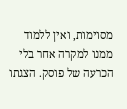מסוימות, ואין ללמוד ממנו למקרה אחר בלי הכרעה של פוסק. הצגתו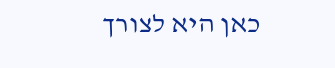כאן היא לצורך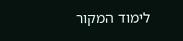לימוד המקור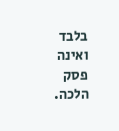בלבד ואינה פסק הלכה.